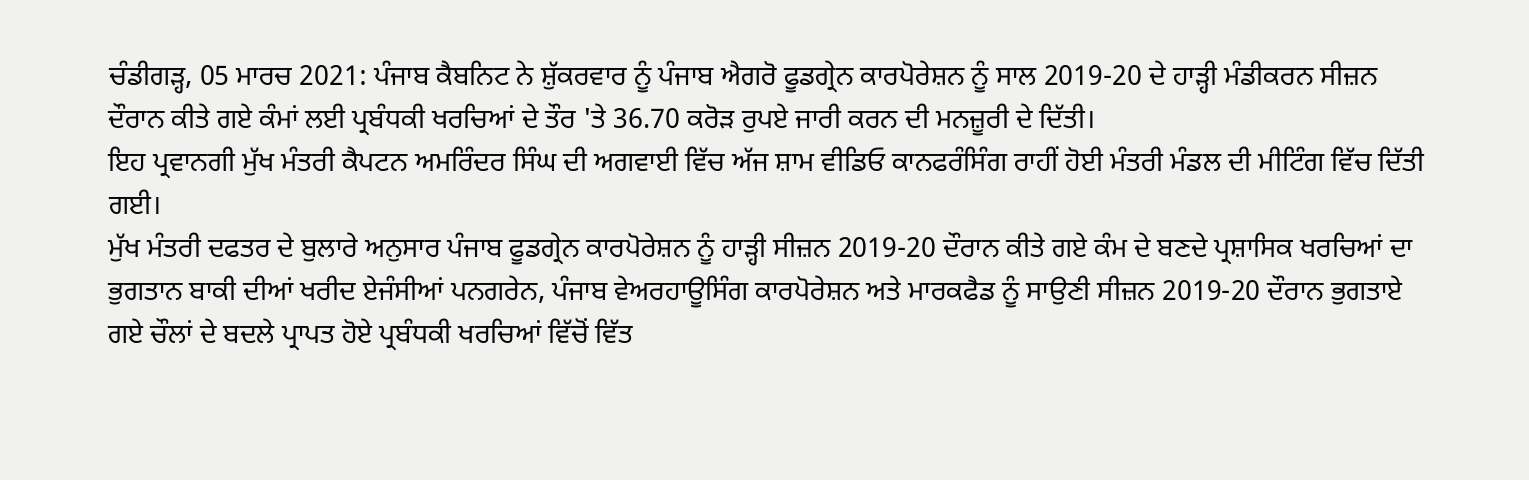ਚੰਡੀਗੜ੍ਹ, 05 ਮਾਰਚ 2021: ਪੰਜਾਬ ਕੈਬਨਿਟ ਨੇ ਸ਼ੁੱਕਰਵਾਰ ਨੂੰ ਪੰਜਾਬ ਐਗਰੋ ਫੂਡਗ੍ਰੇਨ ਕਾਰਪੋਰੇਸ਼ਨ ਨੂੰ ਸਾਲ 2019-20 ਦੇ ਹਾੜ੍ਹੀ ਮੰਡੀਕਰਨ ਸੀਜ਼ਨ ਦੌਰਾਨ ਕੀਤੇ ਗਏ ਕੰਮਾਂ ਲਈ ਪ੍ਰਬੰਧਕੀ ਖਰਚਿਆਂ ਦੇ ਤੌਰ 'ਤੇ 36.70 ਕਰੋੜ ਰੁਪਏ ਜਾਰੀ ਕਰਨ ਦੀ ਮਨਜ਼ੂਰੀ ਦੇ ਦਿੱਤੀ।
ਇਹ ਪ੍ਰਵਾਨਗੀ ਮੁੱਖ ਮੰਤਰੀ ਕੈਪਟਨ ਅਮਰਿੰਦਰ ਸਿੰਘ ਦੀ ਅਗਵਾਈ ਵਿੱਚ ਅੱਜ ਸ਼ਾਮ ਵੀਡਿਓ ਕਾਨਫਰੰਸਿੰਗ ਰਾਹੀਂ ਹੋਈ ਮੰਤਰੀ ਮੰਡਲ ਦੀ ਮੀਟਿੰਗ ਵਿੱਚ ਦਿੱਤੀ ਗਈ।
ਮੁੱਖ ਮੰਤਰੀ ਦਫਤਰ ਦੇ ਬੁਲਾਰੇ ਅਨੁਸਾਰ ਪੰਜਾਬ ਫੂਡਗ੍ਰੇਨ ਕਾਰਪੋਰੇਸ਼ਨ ਨੂੰ ਹਾੜ੍ਹੀ ਸੀਜ਼ਨ 2019-20 ਦੌਰਾਨ ਕੀਤੇ ਗਏ ਕੰਮ ਦੇ ਬਣਦੇ ਪ੍ਰਸ਼ਾਸਿਕ ਖਰਚਿਆਂ ਦਾ ਭੁਗਤਾਨ ਬਾਕੀ ਦੀਆਂ ਖਰੀਦ ਏਜੰਸੀਆਂ ਪਨਗਰੇਨ, ਪੰਜਾਬ ਵੇਅਰਹਾਊਸਿੰਗ ਕਾਰਪੋਰੇਸ਼ਨ ਅਤੇ ਮਾਰਕਫੈਡ ਨੂੰ ਸਾਉਣੀ ਸੀਜ਼ਨ 2019-20 ਦੌਰਾਨ ਭੁਗਤਾਏ ਗਏ ਚੌਲਾਂ ਦੇ ਬਦਲੇ ਪ੍ਰਾਪਤ ਹੋਏ ਪ੍ਰਬੰਧਕੀ ਖਰਚਿਆਂ ਵਿੱਚੋਂ ਵਿੱਤ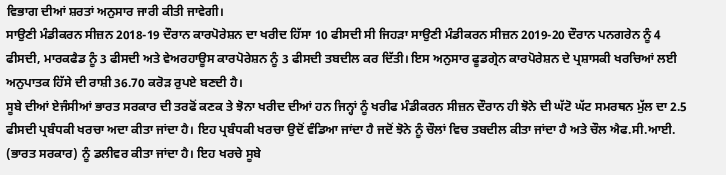ਵਿਭਾਗ ਦੀਆਂ ਸ਼ਰਤਾਂ ਅਨੁਸਾਰ ਜਾਰੀ ਕੀਤੀ ਜਾਵੇਗੀ।
ਸਾਉਣੀ ਮੰਡੀਕਰਨ ਸੀਜ਼ਨ 2018-19 ਦੌਰਾਨ ਕਾਰਪੋਰੇਸ਼ਨ ਦਾ ਖਰੀਦ ਹਿੱਸਾ 10 ਫੀਸਦੀ ਸੀ ਜਿਹੜਾ ਸਾਉਣੀ ਮੰਡੀਕਰਨ ਸੀਜ਼ਨ 2019-20 ਦੌਰਾਨ ਪਨਗਰੇਨ ਨੂੰ 4 ਫੀਸਦੀ, ਮਾਰਕਫੈਡ ਨੂੰ 3 ਫੀਸਦੀ ਅਤੇ ਵੇਅਰਹਾਊਸ ਕਾਰਪੋਰੇਸ਼ਨ ਨੂੰ 3 ਫੀਸਦੀ ਤਬਦੀਲ ਕਰ ਦਿੱਤੀ। ਇਸ ਅਨੁਸਾਰ ਫੂਡਗ੍ਰੇਨ ਕਾਰਪੋਰੇਸ਼ਨ ਦੇ ਪ੍ਰਸ਼ਾਸਕੀ ਖਰਚਿਆਂ ਲਈ ਅਨੁਪਾਤਕ ਹਿੱਸੇ ਦੀ ਰਾਸ਼ੀ 36.70 ਕਰੋੜ ਰੁਪਏ ਬਣਦੀ ਹੈ।
ਸੂਬੇ ਦੀਆਂ ਏਜੰਸੀਆਂ ਭਾਰਤ ਸਰਕਾਰ ਦੀ ਤਰਫੋਂ ਕਣਕ ਤੇ ਝੋਨਾ ਖਰੀਦ ਦੀਆਂ ਹਨ ਜਿਨ੍ਹਾਂ ਨੂੰ ਖਰੀਫ ਮੰਡੀਕਰਨ ਸੀਜ਼ਨ ਦੌਰਾਨ ਹੀ ਝੋਨੇ ਦੀ ਘੱਟੋ ਘੱਟ ਸਮਰਥਨ ਮੁੱਲ ਦਾ 2.5 ਫੀਸਦੀ ਪ੍ਰਬੰਧਕੀ ਖਰਚਾ ਅਦਾ ਕੀਤਾ ਜਾਂਦਾ ਹੈ। ਇਹ ਪ੍ਰਬੰਧਕੀ ਖਰਚਾ ਉਦੋਂ ਵੰਡਿਆ ਜਾਂਦਾ ਹੈ ਜਦੋਂ ਝੋਨੇ ਨੂੰ ਚੌਲਾਂ ਵਿਚ ਤਬਦੀਲ ਕੀਤਾ ਜਾਂਦਾ ਹੈ ਅਤੇ ਚੌਲ ਐਫ.ਸੀ.ਆਈ. (ਭਾਰਤ ਸਰਕਾਰ) ਨੂੰ ਡਲੀਵਰ ਕੀਤਾ ਜਾਂਦਾ ਹੈ। ਇਹ ਖਰਚੇ ਸੂਬੇ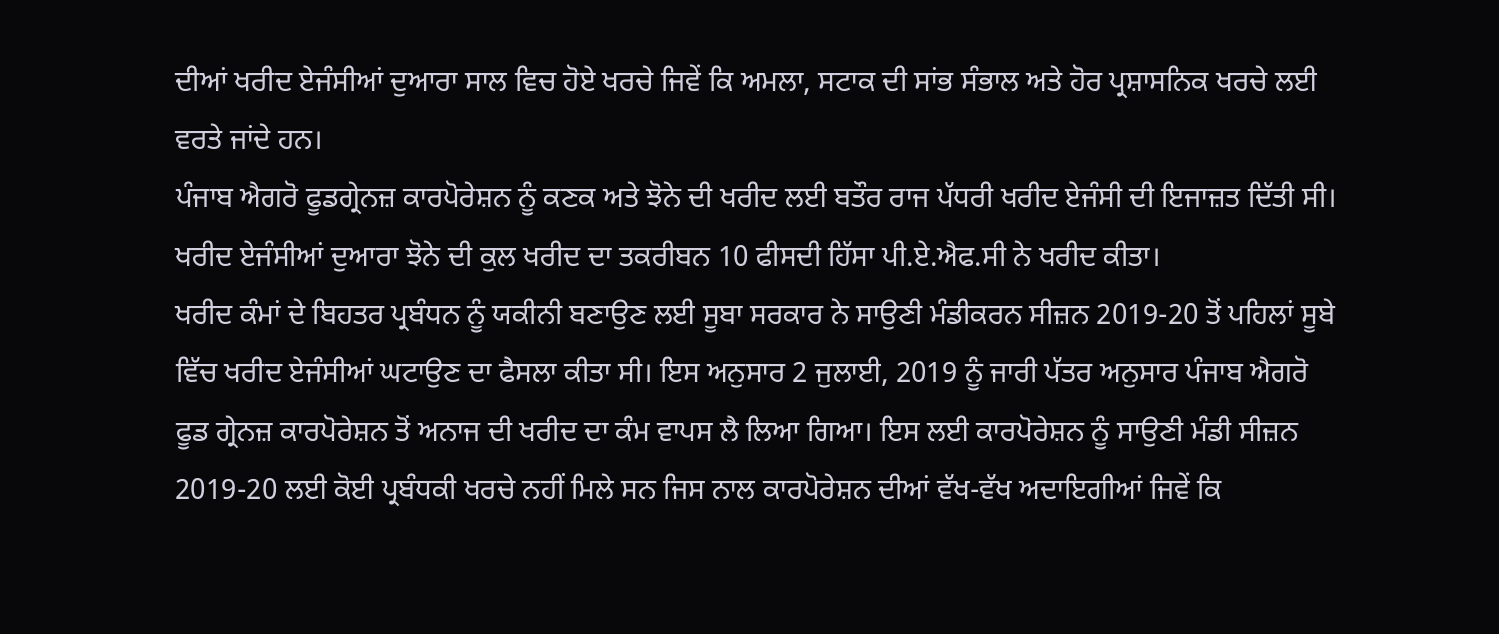ਦੀਆਂ ਖਰੀਦ ਏਜੰਸੀਆਂ ਦੁਆਰਾ ਸਾਲ ਵਿਚ ਹੋਏ ਖਰਚੇ ਜਿਵੇਂ ਕਿ ਅਮਲਾ, ਸਟਾਕ ਦੀ ਸਾਂਭ ਸੰਭਾਲ ਅਤੇ ਹੋਰ ਪ੍ਰਸ਼ਾਸਨਿਕ ਖਰਚੇ ਲਈ ਵਰਤੇ ਜਾਂਦੇ ਹਨ।
ਪੰਜਾਬ ਐਗਰੋ ਫੂਡਗ੍ਰੇਨਜ਼ ਕਾਰਪੋਰੇਸ਼ਨ ਨੂੰ ਕਣਕ ਅਤੇ ਝੋਨੇ ਦੀ ਖਰੀਦ ਲਈ ਬਤੌਰ ਰਾਜ ਪੱਧਰੀ ਖਰੀਦ ਏਜੰਸੀ ਦੀ ਇਜਾਜ਼ਤ ਦਿੱਤੀ ਸੀ। ਖਰੀਦ ਏਜੰਸੀਆਂ ਦੁਆਰਾ ਝੋਨੇ ਦੀ ਕੁਲ ਖਰੀਦ ਦਾ ਤਕਰੀਬਨ 10 ਫੀਸਦੀ ਹਿੱਸਾ ਪੀ.ਏ.ਐਫ.ਸੀ ਨੇ ਖਰੀਦ ਕੀਤਾ।
ਖਰੀਦ ਕੰਮਾਂ ਦੇ ਬਿਹਤਰ ਪ੍ਰਬੰਧਨ ਨੂੰ ਯਕੀਨੀ ਬਣਾਉਣ ਲਈ ਸੂਬਾ ਸਰਕਾਰ ਨੇ ਸਾਉਣੀ ਮੰਡੀਕਰਨ ਸੀਜ਼ਨ 2019-20 ਤੋਂ ਪਹਿਲਾਂ ਸੂਬੇ ਵਿੱਚ ਖਰੀਦ ਏਜੰਸੀਆਂ ਘਟਾਉਣ ਦਾ ਫੈਸਲਾ ਕੀਤਾ ਸੀ। ਇਸ ਅਨੁਸਾਰ 2 ਜੁਲਾਈ, 2019 ਨੂੰ ਜਾਰੀ ਪੱਤਰ ਅਨੁਸਾਰ ਪੰਜਾਬ ਐਗਰੋ ਫੂਡ ਗ੍ਰੇਨਜ਼ ਕਾਰਪੋਰੇਸ਼ਨ ਤੋਂ ਅਨਾਜ ਦੀ ਖਰੀਦ ਦਾ ਕੰਮ ਵਾਪਸ ਲੈ ਲਿਆ ਗਿਆ। ਇਸ ਲਈ ਕਾਰਪੋਰੇਸ਼ਨ ਨੂੰ ਸਾਉਣੀ ਮੰਡੀ ਸੀਜ਼ਨ 2019-20 ਲਈ ਕੋਈ ਪ੍ਰਬੰਧਕੀ ਖਰਚੇ ਨਹੀਂ ਮਿਲੇ ਸਨ ਜਿਸ ਨਾਲ ਕਾਰਪੋਰੇਸ਼ਨ ਦੀਆਂ ਵੱਖ-ਵੱਖ ਅਦਾਇਗੀਆਂ ਜਿਵੇਂ ਕਿ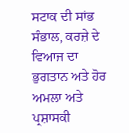ਸਟਾਕ ਦੀ ਸਾਂਭ ਸੰਭਾਲ, ਕਰਜ਼ੇ ਦੇ ਵਿਆਜ ਦਾ ਭੁਗਤਾਨ ਅਤੇ ਹੋਰ ਅਮਲਾ ਅਤੇ ਪ੍ਰਸ਼ਾਸਕੀ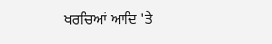ਖਰਚਿਆਂ ਆਦਿ 'ਤੇ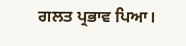ਗਲਤ ਪ੍ਰਭਾਵ ਪਿਆ।